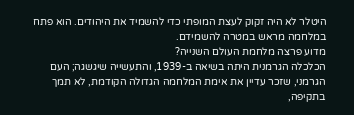היטלר לא היה זקוק לעצת המופתי כדי להשמיד את היהודים. הוא פתח במלחמה מראש במטרה להשמידם.
מדוע פרצה מלחמת העולם השנייה?
הכלכלה הגרמנית היתה בשיאה ב-1939, והתעשייה שיגשגה; העם הגרמני, שזכר עדיין את אימת המלחמה הגדולה הקודמת, לא תמך בתקיפה,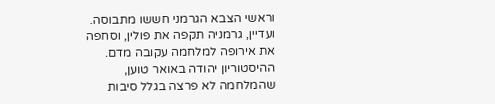וראשי הצבא הגרמני חששו מתבוסה. ועדיין, גרמניה תקפה את פולין, וסחפה את אירופה למלחמה עקובה מדם.
ההיסטוריון יהודה באואר טוען, שהמלחמה לא פרצה בגלל סיבות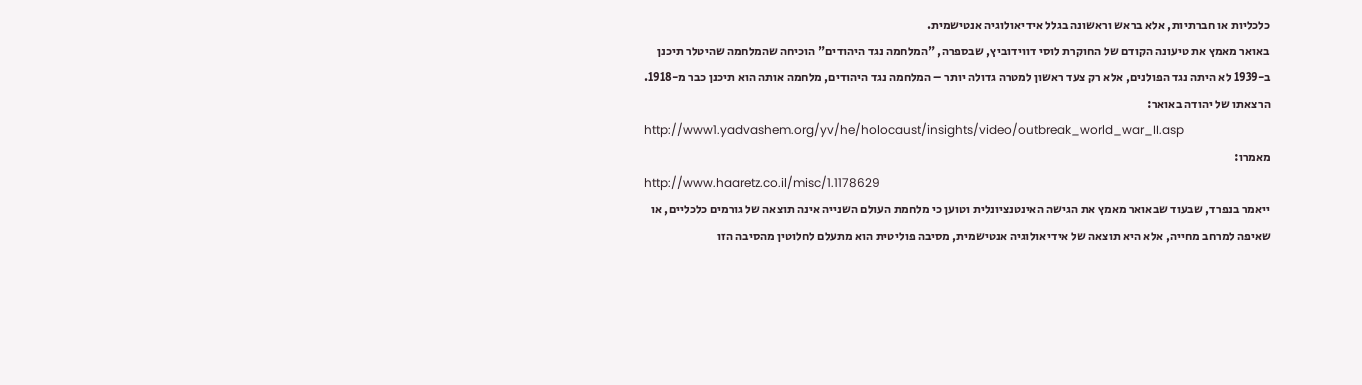כלכליות או חברתיות, אלא בראש וראשונה בגלל אידיאולוגיה אנטישמית.
באואר מאמץ את טיעונה הקודם של החוקרת לוסי דווידוביץ, שבספרה, "המלחמה נגד היהודים" הוכיחה שהמלחמה שהיטלר תיכנן ב-1939 לא היתה נגד הפולנים, אלא רק צעד ראשון למטרה גדולה יותר – המלחמה נגד היהודים, מלחמה אותה הוא תיכנן כבר מ-1918.
הרצאתו של יהודה באואר:
http://www1.yadvashem.org/yv/he/holocaust/insights/video/outbreak_world_war_II.asp
מאמרו:
http://www.haaretz.co.il/misc/1.1178629
ייאמר בנפרד, שבעוד שבאואר מאמץ את הגישה האינטנציונלית וטוען כי מלחמת העולם השנייה אינה תוצאה של גורמים כלכליים, או שאיפה למרחב מחייה, אלא היא תוצאה של אידיאולוגיה אנטישמית, מסיבה פוליטית הוא מתעלם לחלוטין מהסיבה הזו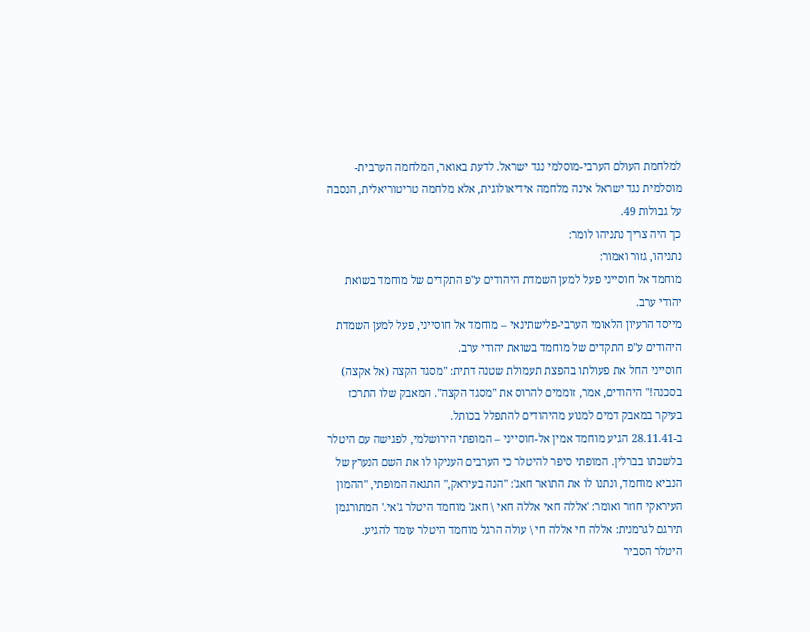למלחמת העולם הערבי-מוסלמי נגד ישראל. לדעת באואר, המלחמה הערבית-מוסלמית נגד ישראל אינה מלחמה אידיאולוגית, אלא מלחמה טריטוריאלית, הנסבה על גבולות 49.
כך היה צריך נתניהו לומר:
נתניהו, גזור ואמור:
מוחמד אל חוסייני פעל למען השמדת היהודים ע"פ התקדים של מוחמד בשואת יהודי ערב.
מייסד הרעיון הלאומי הערבי-פלישתינאי – מוחמד אל חוסייני, פעל למען השמדת היהודים ע"פ התקדים של מוחמד בשואת יהודי ערב.
חוסייני החל את פעולתו בהפצת תעמולת שטנה דתית: "מסגד הקצה (אל אקצה) בסכנה!" היהודים, אמר, זוממים להרוס את "מסגד הקצה". המאבק שלו התרכז בעיקר במאבק דמים למנוע מהיהודים להתפלל בכותל.
ב-28.11.41 הגיע מוחמד אמין אל-חוסייני – המופתי הירושלמי, לפגישה עם היטלר בלשכתו בברלין. המופתי סיפר להיטלר כי הערבים העניקו לו את השם הנערץ של הנביא מוחמד, ונתנו לו את התואר חאג': "הנה בעיראק," התגאה המופתי, "ההמון העיראקי חוזר ואומר: 'אללה חאי אללה חאי \ חאג' מוחמד היטלר ג'אי.' המתורגמן תירגם לגרמנית: אללה חי אללה חי \ עולה הרגל מוחמד היטלר עומד להגיע.
היטלר הסביר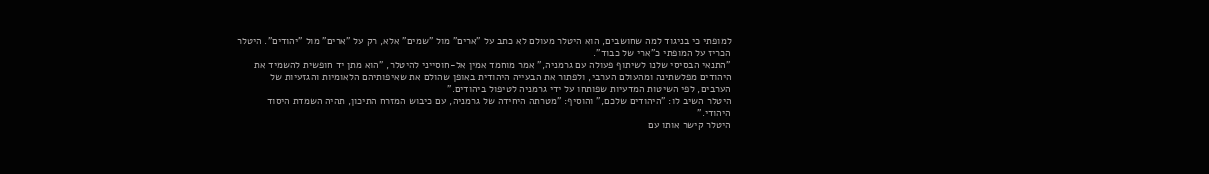למופתי כי בניגוד למה שחושבים, הוא היטלר מעולם לא כתב על "ארים" מול "שמים" אלא, רק על "ארים" מול "יהודים". היטלר הכריז על המופתי כ"ארי של כבוד".
"התנאי הבסיסי שלנו לשיתוף פעולה עם גרמניה," אמר מוחמד אמין אל-חוסייני להיטלר, "הוא מתן יד חופשית להשמיד את היהודים מפלשתינה ומהעולם הערבי, ולפתור את הבעייה היהודית באופן שהולם את שאיפותיהם הלאומיות והגזעיות של הערבים, לפי השיטות המדעיות שפותחו על ידי גרמניה לטיפול ביהודים."
היטלר השיב לו: "היהודים שלכם," והוסיף: "מטרתה היחידה של גרמניה, עם כיבוש המזרח התיכון, תהיה השמדת היסוד היהודי."
היטלר קישר אותו עם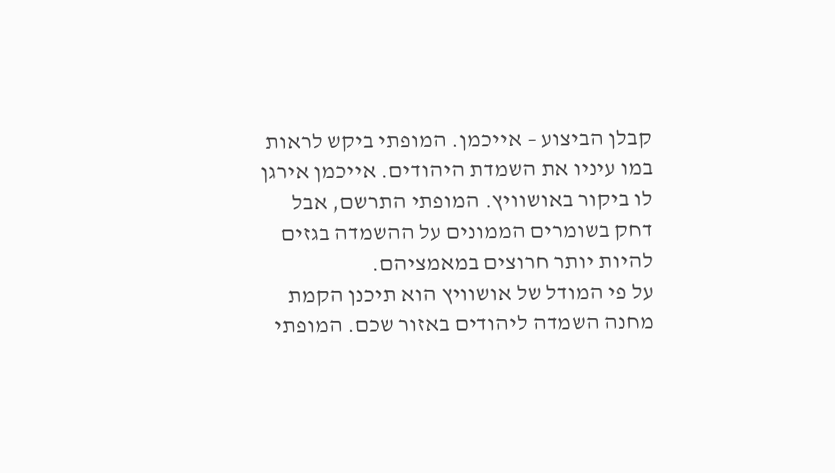קבלן הביצוע – אייכמן. המופתי ביקש לראות במו עיניו את השמדת היהודים. אייכמן אירגן לו ביקור באושוויץ. המופתי התרשם, אבל דחק בשומרים הממונים על ההשמדה בגזים להיות יותר חרוצים במאמציהם.
על פי המודל של אושוויץ הוא תיכנן הקמת מחנה השמדה ליהודים באזור שכם. המופתי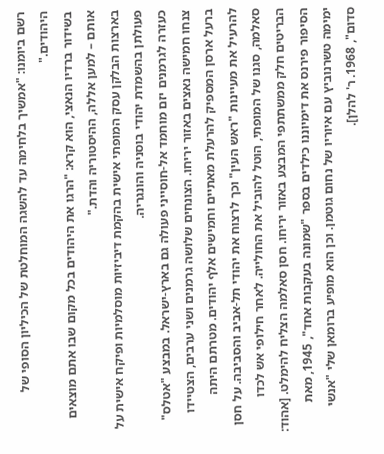רשם ביומנו: "אמשיך בלחימה עד להשגה המוחלטת של הכיליון הסופי של היהודים."
בשידור ברדיו הנאצי, הוא קרא: "הרגו את היהודים בכל מקום שבו אתם מוצאים אותם – למען אללה, ההיסטוריה והדת."
בארצות הבלקן עסק המופתי אישית בהקמת דיביזיות מוסלמיות ופיקח אישית על פעולתן בהשמדת יהודי בוסניה והונגריה.
כעזרה לגרמנים יזם מוחמד אל-חוסייני פעולה גם בארץ-ישראל. במבצע "אטלס" צנחו חמישה נאצים באזור יריחו. הצונחים שלושה גרמנים ושני ערבים, הצטיידו ברעל ארסן המספיק להרעלת מאתיים וחמישים אלף יהודים. מטרתם היתה להרעיל את מעיינות "ראש העין" וכך לרצוח את יהודי תל-אביב והסביבה. על חסן סאלמה, סגנו של המופתי, הוטל להוביל את החולייה. לאחר חילופי אש לכדו הבריטים חלק ממשתתפי המבצע באזור יריחו. חסן סאלמה הצליח להימלט. [אהוד: הסיפור פירנס את דימיוננו כילדים בספר "שמונה בעקבות אחד", 1945, מאת ימימה טשרנוביץ עם איוריו של נחום גוטמן. וכן הוא מופיע ברומאן שלי "אנשי סדום", 1968. ר' להלן].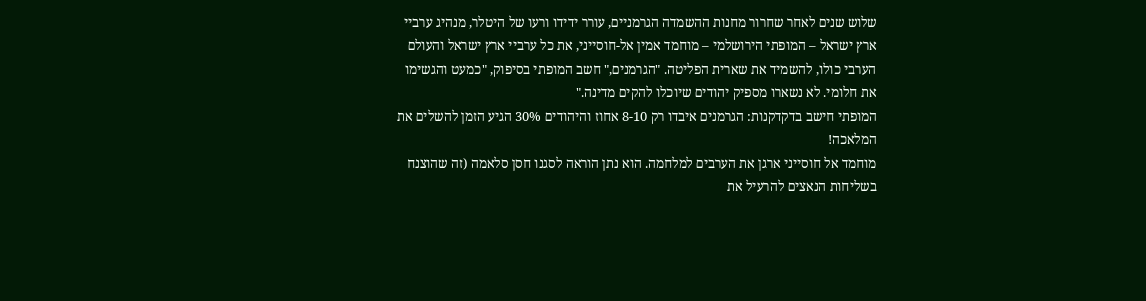שלוש שנים לאחר שחרור מחנות ההשמדה הגרמניים, עורר ידידו ורעו של היטלר, מנהיג ערביי ארץ ישראל – המופתי הירושלמי – מוחמד אמין אל-חוסייני, את כל ערביי ארץ ישראל והעולם הערבי כולו, להשמיד את שארית הפליטה. "הגרמנים," חשב המופתי בסיפוק, "כמעט והגשימו את חלומי. לא נשארו מספיק יהודים שיוכלו להקים מדינה."
המופתי חישב בדקדקנות: הגרמנים איבדו רק 8-10 אחוז והיהודים 30% הגיע הזמן להשלים את המלאכה!
מוחמד אל חוסייני ארגן את הערבים למלחמה. הוא נתן הוראה לסגנו חסן סלאמה (זה שהוצנח בשליחות הנאצים להרעיל את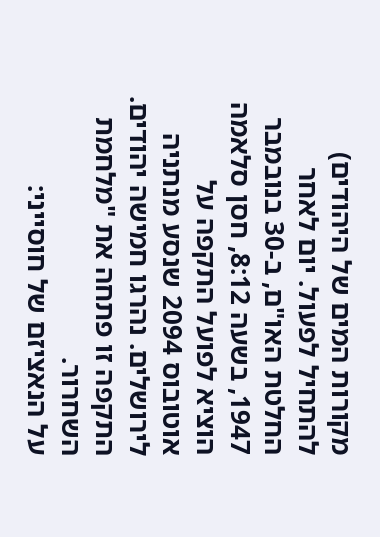מקורות המים של היהודים) להתחיל לפעול. יום לאחר החלטת האו"ם, ב-30 בנובמבר 1947, בשעה 8:12, חסן סלאמה הוציא לפועל התקפה על אוטובוס 2094 שנסע מנתניה לירושלים. נהרגו חמישה יהודים. התקפה זו פתחה את "מלחמת השחרור.
על הנאציזם של חוסייני: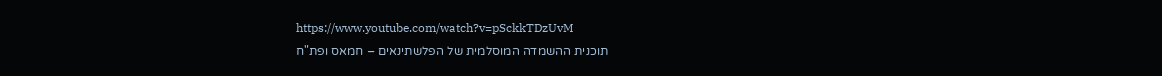https://www.youtube.com/watch?v=pSckkTDzUvM
תוכנית ההשמדה המוסלמית של הפלשתינאים – חמאס ופת"ח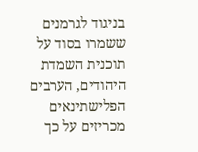בניגוד לגרמנים ששמרו בסוד על תוכנית השמדת היהודים, הערבים הפלישתינאים מכריזים על כך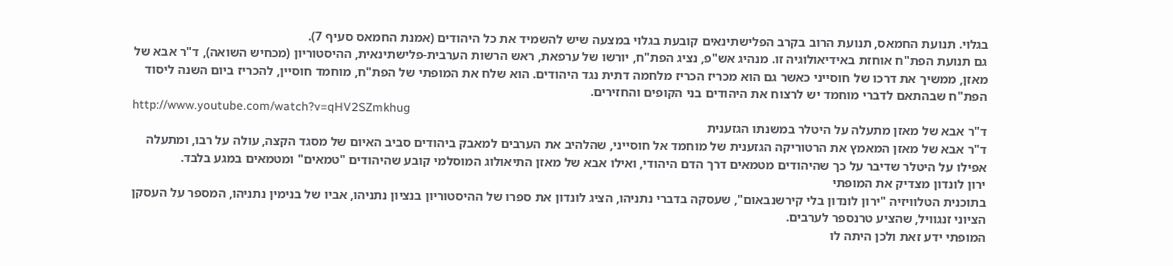בגלוי. תנועת החמאס, תנועת הרוב בקרב הפלישתינאים קובעת בגלוי במצעה שיש להשמיד את כל היהודים (אמנת החמאס סעיף 7).
גם תנועת הפת"ח אוחזת באידיאולוגיה זו. מנהיג אש"פ, נציג הפת"ח, יורשו של ערפאת, ראש הרשות הערבית-פלישתינאית, ההיסטוריון (מכחיש השואה), ד"ר אבא של מאזן, ממשיך את דרכו של חוסייני כאשר גם הוא מכריז הכריז מלחמה דתית נגד היהודים. הוא שלח את המופתי של הפת"ח, מוחמד חוסיין, להכריז ביום השנה ליסוד הפת"ח שבהתאם לדברי מוחמד יש לרצוח את היהודים בני הקופים והחזירים.
http://www.youtube.com/watch?v=qHV2SZmkhug
ד"ר אבא של מאזן מתעלה על היטלר במשנתו הגזענית
ד"ר אבא של מאזן המאמץ את הרטוריקה הגזענית של מוחמד אל חוסייני, שהלהיב את הערבים למאבק ביהודים סביב האיום של מסגד הקצה, עולה על רבו, ומתעלה אפילו על היטלר שדיבר על כך שהיהודים מטמאים דרך הדם היהודי, ואילו אבא של מאזן התיאולוג המוסלמי קובע שהיהודים "טמאים" ומטמאים במגע בלבד.
ירון לונדון מצדיק את המופתי
בתוכנית הטלוויזיה "ירון לונדון בלי קירשנבאום", שעסקה בדברי נתניהו, הציג לונדון את ספרו של ההיסטוריון בנציון נתניהו, אביו של בנימין נתניהו, המספר על העסקן הציוני זנגוויל, שהציע טרנספר לערבים.
המופתי ידע זאת ולכן היתה לו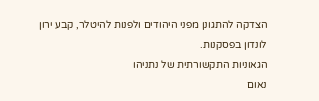הצדקה להתגונן מפני היהודים ולפנות להיטלר, קבע ירון לונדון בפסקנות.
הגאוניות התקשורתית של נתניהו
נאום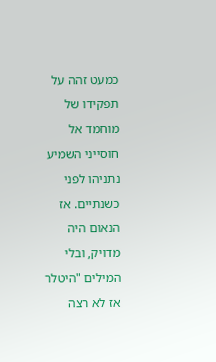כמעט זהה על תפקידו של מוחמד אל חוסייני השמיע נתניהו לפני כשנתיים. אז הנאום היה מדויק, ובלי המילים "היטלר אז לא רצה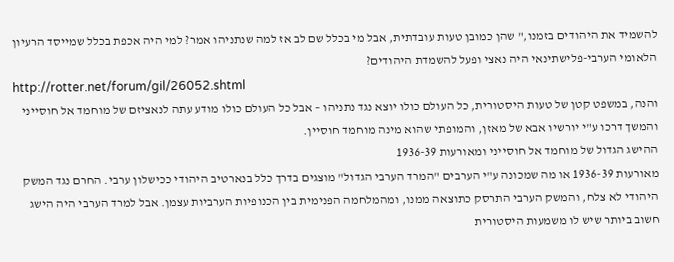להשמיד את היהודים בזמנו," שהן כמובן טעות עובדתית, אבל מי בכלל שם לב אז למה שנתניהו אמר? למי היה אכפת בכלל שמייסד הרעיון הלאומי הערבי-פלישתינאי היה נאצי ופעל להשמדת היהודים?
http://rotter.net/forum/gil/26052.shtml
והנה, במשפט קטן של טעות היסטורית, כל העולם כולו יוצא נגד נתניהו – אבל כל העולם כולו מודע עתה לנאציזם של מוחמד אל חוסייני והמשך דרכו ע"י יורשיו אבא של מאזן, והמופתי שהוא מינה מוחמד חוסיין.
ההישג הגדול של מוחמד אל חוסייני ומאורעות 1936-39
מאורעות 1936-39 או מה שמכונה ע"י הערבים "המרד הערבי הגדול" מוצגים בדרך כלל בנארטיב היהודי ככישלון ערבי. החרם נגד המשק היהודי לא צלח, והמשק הערבי התרסק כתוצאה ממנו, ומהמלחמה הפנימית בין הכנופיות הערביות עצמן. אבל למרד הערבי היה הישג חשוב ביותר שיש לו משמעות היסטורית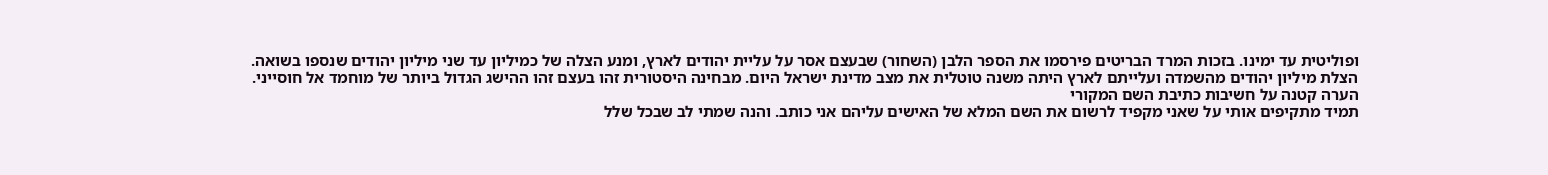ופוליטית עד ימינו. בזכות המרד הבריטים פירסמו את הספר הלבן (השחור) שבעצם אסר על עליית יהודים לארץ, ומנע הצלה של כמיליון עד שני מיליון יהודים שנספו בשואה.
הצלת מיליון יהודים מהשמדה ועלייתם לארץ היתה משנה טוטלית את מצב מדינת ישראל היום. מבחינה היסטורית זהו בעצם זהו ההישג הגדול ביותר של מוחמד אל חוסייני.
הערה קטנה על חשיבות כתיבת השם המקורי
תמיד מתקיפים אותי על שאני מקפיד לרשום את השם המלא של האישים עליהם אני כותב. והנה שמתי לב שבכל שלל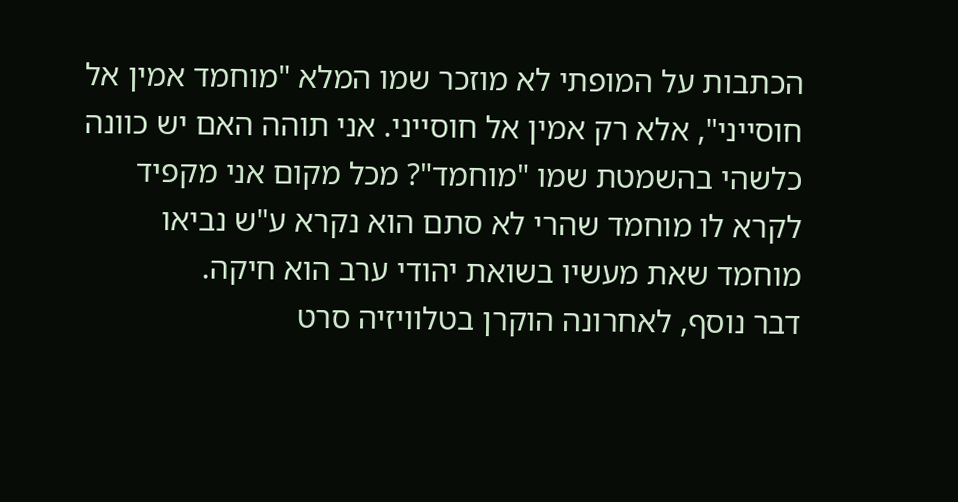הכתבות על המופתי לא מוזכר שמו המלא "מוחמד אמין אל חוסייני", אלא רק אמין אל חוסייני. אני תוהה האם יש כוונה כלשהי בהשמטת שמו "מוחמד"? מכל מקום אני מקפיד לקרא לו מוחמד שהרי לא סתם הוא נקרא ע"ש נביאו מוחמד שאת מעשיו בשואת יהודי ערב הוא חיקה.
דבר נוסף, לאחרונה הוקרן בטלוויזיה סרט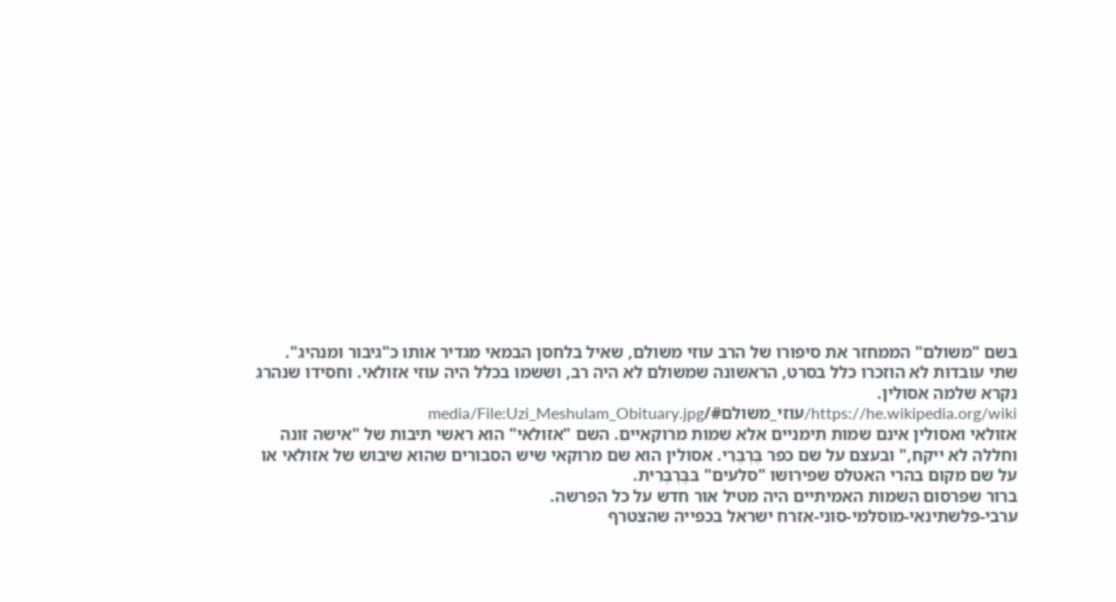בשם "משולם" הממחזר את סיפורו של הרב עוזי משולם, שאיל בלחסן הבמאי מגדיר אותו כ"גיבור ומנהיג".
שתי עובדות לא הוזכרו כלל בסרט, הראשונה שמשולם לא היה רב, וששמו בכלל היה עוזי אזולאי. וחסידו שנהרג נקרא שלמה אסולין.
https://he.wikipedia.org/wiki/עוזי_משולם#/media/File:Uzi_Meshulam_Obituary.jpg
אזולאי ואסולין אינם שמות תימניים אלא שמות מרוקאיים. השם "אזולאי" הוא ראשי תיבות של "אישה זונה וחללה לא ייקח," ובעצם על שם כפר בֶּרְבֶּרִי. אסולין הוא שם מרוקאי שיש הסבורים שהוא שיבוש של אזולאי או על שם מקום בהרי האטלס שפירושו "סלעים" בּבֶּרְבֶּרִית.
ברור שפרסום השמות האמיתיים היה מטיל אור חדש על כל הפרשה.
ערבי-פלשתינאי-מוסלמי-סוני-אזרח ישראל בכפייה שהצטרף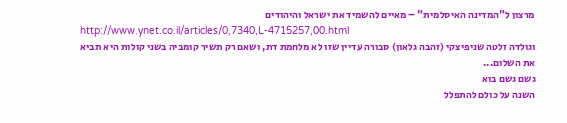מרצון ל"המדינה האיסלמית" – מאיים להשמיד את ישראל והיהודים
http://www.ynet.co.il/articles/0,7340,L-4715257,00.html
וגולדה זלטה שניפיצקי (זהבה גלאון) סבורה עדיין שזו לא מלחמת דת, ושאם רק תשיר קומביה בשני קולות היא תביא את השלום...
גשם גשם בוא
השנה על כולם להתפלל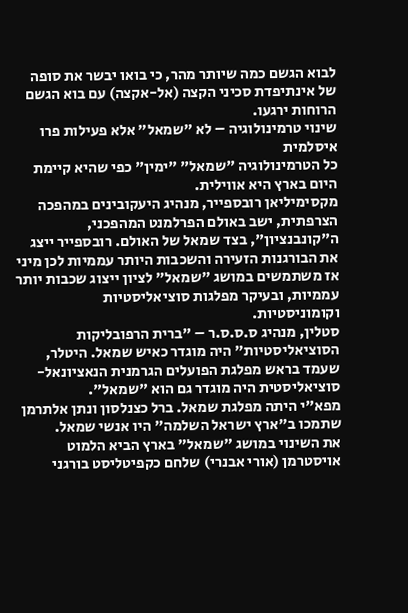לבוא הגשם כמה שיותר מהר, כי בואו יבשר את סופה של אינתיפדת סכיני הקצה (אל-אקצה) עם בוא הגשם הרוחות ירגעו.
שינוי טרמינולוגיה – לא "שמאל" אלא פעילות פרו איסלמית
כל הטרמינולוגיה "שמאל" "ימין" כפי שהיא קיימת היום בארץ היא אווילית.
מקסימיליאן רובספייר, מנהיג היעקובינים במהפכה הצרפתית, ישב באולם הפרלמנט המהפכני, ה"קונבנציון", בצד שמאל של האולם. רובספייר ייצג את הבורגנות הזעירה והשכבות היותר עממיות לכן מיני אז משתמשים במושג "שמאל" לציון ייצוג שכבות יותר עממיות, ובעיקר מפלגות סוציאליסטיות וקומוניסטיות.
סטלין, מנהיג ס.ס.ס.ר – "ברית הרפובליקות הסוציאליסטיות" היה מוגדר כאיש שמאל. היטלר, שעמד בראש מפלגת הפועלים הגרמנית הנאציונאל-סוציאליסטית היה מוגדר גם הוא "שמאל".
מפא"י היתה מפלגת שמאל. ברל כצנלסון ונתן אלתרמן שתמכו ב"ארץ ישראל השלמה" היו אנשי שמאל.
את השינוי במושג "שמאל" בארץ הביא הלמוט אויסטרמן (אורי אבנרי) שלחם כקפיטליסט בורגני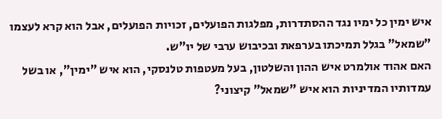איש ימין כל ימיו נגד ההסתדרות, מפלגות הפועלים, זכויות הפועלים, אבל הוא קרא לעצמו "שמאל" בגלל תמיכתו בערפאת ובכיבוש ערבי של יו"ש.
האם אהוד אולמרט איש ההון והשלטון, בעל מעטפות טלנסקי, הוא איש "ימין", או בשל עמדותיו המדיניות הוא איש "שמאל" קיצוני?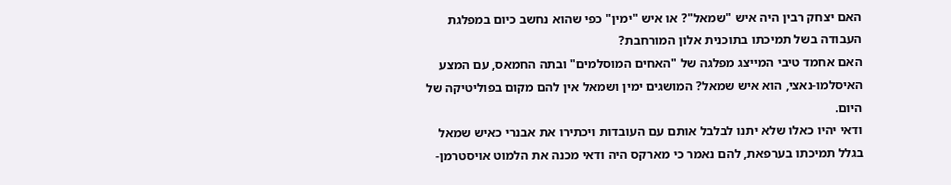האם יצחק רבין היה איש "שמאל"? או איש "ימין" כפי שהוא נחשב כיום במפלגת העבודה בשל תמיכתו בתוכנית אלון המורחבת?
האם אחמד טיבי המייצג מפלגה של "האחים המוסלמים" ובתה החמאס, עם המצע האיסלמו-נאצי, הוא איש שמאל? המושגים ימין ושמאל אין להם מקום בפוליטיקה של היום.
ודאי יהיו כאלו שלא יתנו לבלבל אותם עם העובדות ויכתירו את אבנרי כאיש שמאל בגלל תמיכתו בערפאת, להם נאמר כי מארקס היה ודאי מכנה את הלמוט אויסטרמן-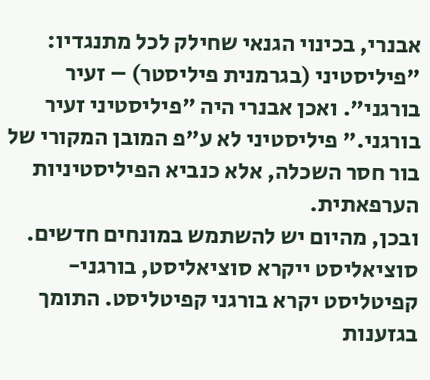אבנרי, בכינוי הגנאי שחילק לכל מתנגדיו: "פיליסטיני (בגרמנית פיליסטר) – זעיר בורגני". ואכן אבנרי היה "פיליסטיני זעיר בורגני." פיליסטיני לא ע"פ המובן המקורי של בור חסר השכלה, אלא כנביא הפיליסטיניות הערפאתית.
ובכן, מהיום יש להשתמש במונחים חדשים. סוציאליסט ייקרא סוציאליסט, בורגני-קפיטליסט יקרא בורגני קפיטליסט. התומך בגזענות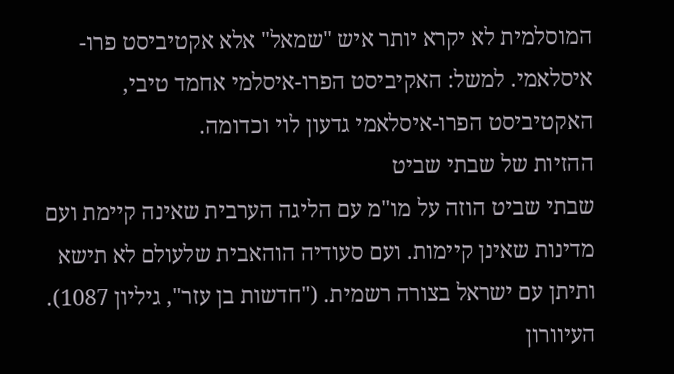המוסלמית לא יקרא יותר איש "שמאל" אלא אקטיביסט פרו-איסלאמי. למשל: האקיביסט הפרו-איסלמי אחמד טיבי, האקטיביסט הפרו-איסלאמי גדעון לוי וכדומה.
ההזיות של שבתי שביט
שבתי שביט הוזה על מו"מ עם הליגה הערבית שאינה קיימת ועם מדינות שאינן קיימות. ועם סעודיה הוהאבית שלעולם לא תישא ותיתן עם ישראל בצורה רשמית. ("חדשות בן עזר", גיליון 1087).
העיוורון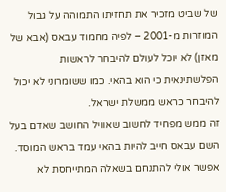של שביט מזכיר את תחזיתו התמוהה על גבול המוזרות מ-2001 – לפיה מחמוד עבאס (אבא של מאזן) לא יוכל לעולם להיבחר לראשות הפלשתינאית כי הוא בהאי. כמו ששומרוני לא יכול להיבחר כראש ממשלת ישראל.
זה ממש מפחיד לחשוב שאוויל החושב שאדם בעל השם עבאס חייב להיות בהאי עמד בראש המוסד. אפשר אולי להתנחם בשאלה המתייחסת לא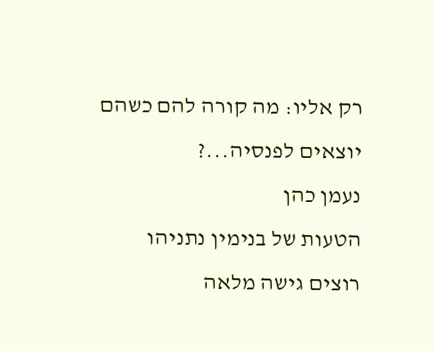רק אליו: מה קורה להם כשהם יוצאים לפנסיה...?
נעמן כהן
הטעות של בנימין נתניהו
רוצים גישה מלאה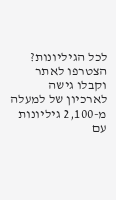לכל הגיליונות?
הצטרפו לאתר וקבלו גישה לארכיון של למעלה מ-2,100 גיליונות עם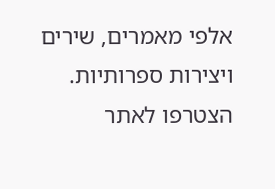אלפי מאמרים, שירים ויצירות ספרותיות.
הצטרפו לאתר